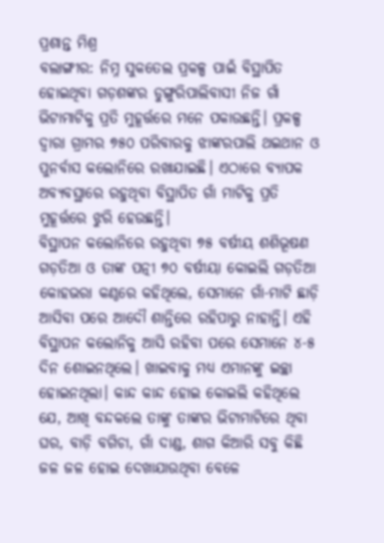ପ୍ରଶାନ୍ତ ମିଶ୍ର
ବଲାଙ୍ଗୀର: ନିମ୍ନ ସୁକତେଲ ପ୍ରକଳ୍ପ ପାଇଁ ବିସ୍ଥାପିତ ହୋଇଥିବା ଗଡ଼ଶଙ୍କର ଡୁଙ୍ଗୁରିପାଲିବାସୀ ନିଜ ଗାଁ ଭିଟାମାଟିକୁ ପ୍ରତି ମୁହୂର୍ତ୍ତରେ ମନେ ପକାଉଛନ୍ତି। ପ୍ରକଳ୍ପ ଦ୍ବାରା ଗ୍ରାମର ୭୫୦ ପରିବାରକୁ ଝାଙ୍କରପାଲି ଥଇଥାନ ଓ ପୁନର୍ବାସ କଲୋନିରେ ରଖାଯାଇଛି। ଏଠାରେ ବ୍ୟାପକ ଅବ୍ୟବସ୍ଥାରେ ରହୁଥିବା ବିସ୍ଥାପିତ ଗାଁ ମାଟିକୁ ପ୍ରତି ମୁହୂର୍ତ୍ତରେ ଝୁରି ହେଉଛନ୍ତି।
ବିସ୍ଥାପନ କଲୋନିରେ ରହୁଥିବା ୭୫ ବର୍ଷୀୟ ଶଶିଭୂଷଣ ଗଡ଼ତିଆ ଓ ତାଙ୍କ ପତ୍ନୀ ୭୦ ବର୍ଷୀୟା କୋଇଲି ଗଡ଼ତିଆ କୋହଭରା କଣ୍ଠରେ କହିଥିଲେ, ସେମାନେ ଗାଁ-ମାଟି ଛାଡ଼ି ଆସିବା ପରେ ଆଦୌ ଶାନ୍ତିରେ ରହିପାରୁ ନାହାନ୍ତି। ଏହି ବିସ୍ଥାପନ କଲୋନିକୁ ଆସି ରହିବା ପରେ ସେମାନେ ୪-୫ ଦିନ ଶୋଇନଥିଲେ। ଖାଇବାକୁ ମଧ୍ୟ ଏମାନଙ୍କୁ ଇଚ୍ଛା ହୋଇନଥିଲା। କାନ୍ଦ କାନ୍ଦ ହୋଇ କୋଇଲି କହିଥିଲେ ଯେ, ଆଖି ବନ୍ଦକଲେ ତାଙ୍କୁ ତାଙ୍କର ଭିଟାମାଟିରେ ଥିବା ଘର, ବାଡ଼ି ବଗିଚା, ଗାଁ ଦାଣ୍ଡ, ଶାଗ କିଆରି ସବୁ କିଛି ଜଳ ଜଳ ହୋଇ ଦେଖାଯାଉଥିବା ବେଳେ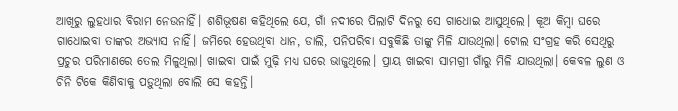ଆଖିରୁ ଲୁହଧାର ବିରାମ ନେଉନାହିଁ। ଶଶିଭୂଷଣ କହିଥିଲେ ଯେ, ଗାଁ ନଦୀରେ ପିଲାଟି ଦିନରୁ ସେ ଗାଧୋଇ ଆସୁଥିଲେ। କୂଅ କିମ୍ବା ଘରେ ଗାଧୋଇବା ତାଙ୍କର ଅଭ୍ୟାସ ନାହିଁ। ଜମିରେ ହେଉଥିବା ଧାନ, ଡାଲି, ପନିପରିବା ସବୁକିଛି ତାଙ୍କୁ ମିଳି ଯାଉଥିଲା। ଟୋଲ ସଂଗ୍ରହ କରି ସେଥିରୁ ପ୍ରଚୁର ପରିମାଣରେ ତେଲ ମିଳୁଥିଲା। ଖାଇବା ପାଇଁ ମୁଢ଼ି ମଧ୍ୟ ଘରେ ଭାଜୁଥିଲେ। ପ୍ରାୟ ଖାଇବା ସାମଗ୍ରୀ ଗାଁରୁ ମିଳି ଯାଉଥିଲା। କେବଳ ଲୁଣ ଓ ଚିନି ଟିକେ କିଣିବାକୁ ପଡ଼ୁଥିଲା ବୋଲି ସେ କହନ୍ତି।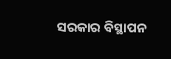ସରକାର ବିସ୍ଥାପନ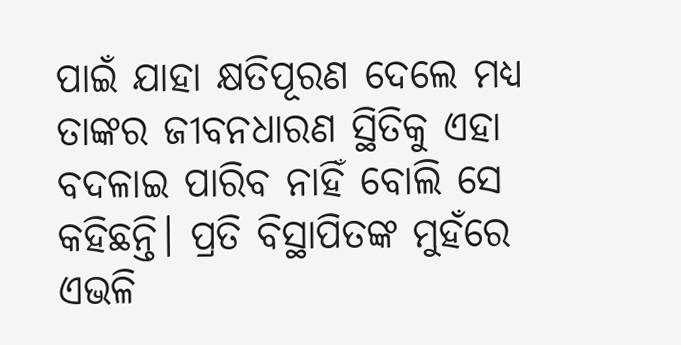ପାଇଁ ଯାହା କ୍ଷତିପୂରଣ ଦେଲେ ମଧ୍ୟ ତାଙ୍କର ଜୀବନଧାରଣ ସ୍ଥିତିକୁ ଏହା ବଦଳାଇ ପାରିବ ନାହିଁ ବୋଲି ସେ କହିଛନ୍ତି। ପ୍ରତି ବିସ୍ଥାପିତଙ୍କ ମୁହଁରେ ଏଭଳି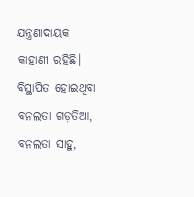ଯନ୍ତ୍ରଣାଦାୟକ କାହାଣୀ ରହିଛି। ବିସ୍ଥାପିତ ହୋଇଥିବା ବନଲତା ଗଡ଼ତିଆ, ବନଲତା ସାହୁ,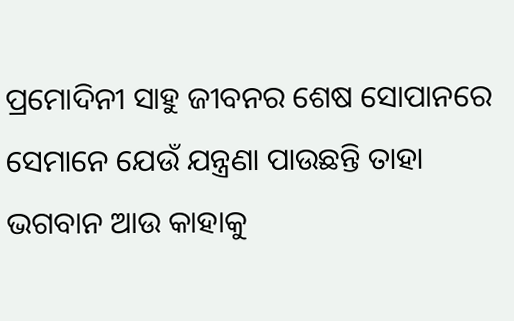ପ୍ରମୋଦିନୀ ସାହୁ ଜୀବନର ଶେଷ ସୋପାନରେ ସେମାନେ ଯେଉଁ ଯନ୍ତ୍ରଣା ପାଉଛନ୍ତି ତାହା ଭଗବାନ ଆଉ କାହାକୁ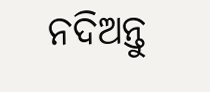ନଦିଅନ୍ତୁ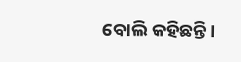ବୋଲି କହିଛନ୍ତି।